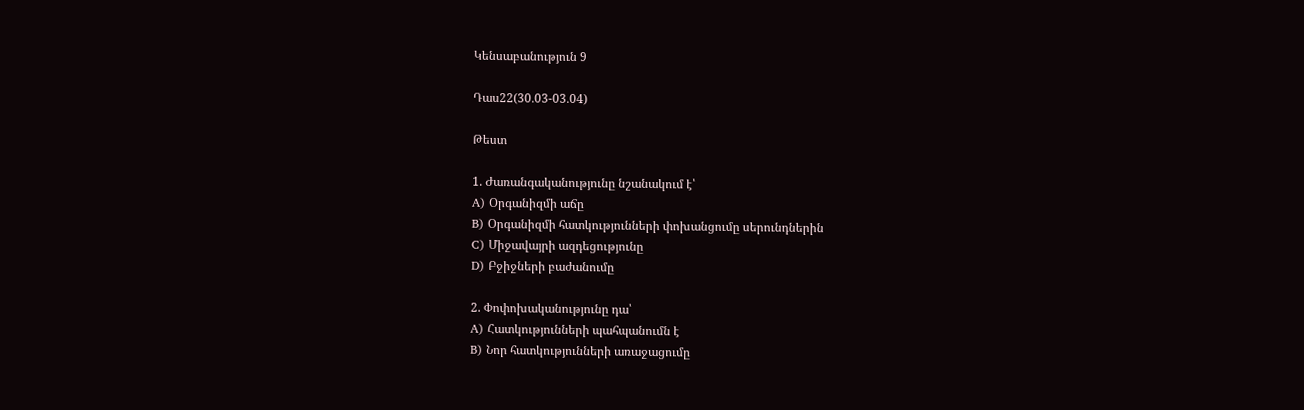Կենսաբանություն 9

Դաս22(30․03-03․04)

Թեստ

1. Ժառանգականությունը նշանակում է՝
A) Օրգանիզմի աճը
B) Օրգանիզմի հատկությունների փոխանցումը սերունդներին
C) Միջավայրի ազդեցությունը
D) Բջիջների բաժանումը

2. Փոփոխականությունը դա՝
A) Հատկությունների պահպանումն է
B) Նոր հատկությունների առաջացումը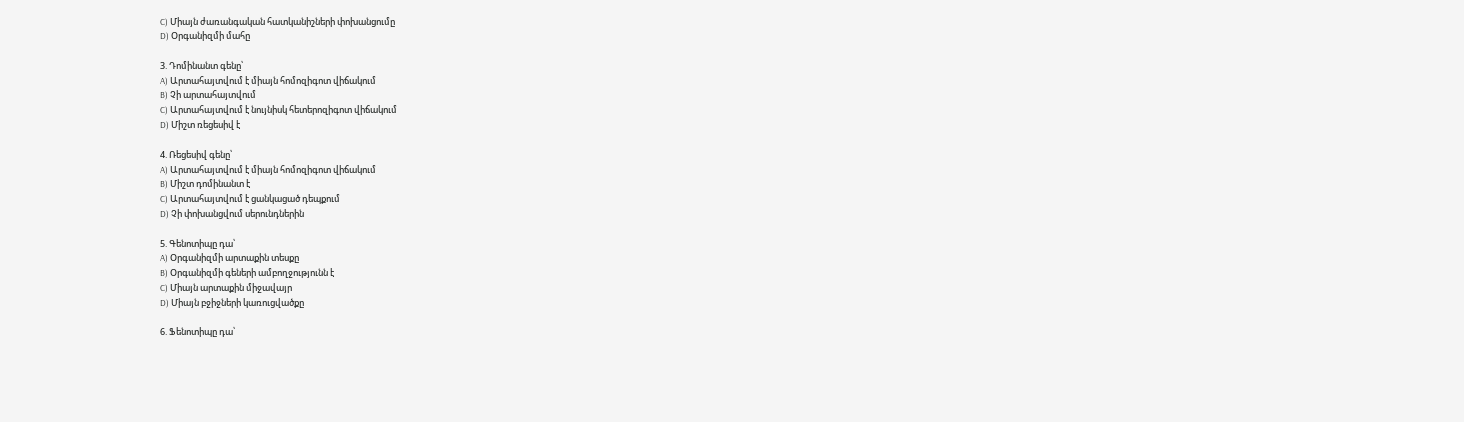C) Միայն ժառանգական հատկանիշների փոխանցումը
D) Օրգանիզմի մահը

3. Դոմինանտ գենը՝
A) Արտահայտվում է միայն հոմոզիգոտ վիճակում
B) Չի արտահայտվում
C) Արտահայտվում է նույնիսկ հետերոզիգոտ վիճակում
D) Միշտ ռեցեսիվ է

4. Ռեցեսիվ գենը՝
A) Արտահայտվում է միայն հոմոզիգոտ վիճակում
B) Միշտ դոմինանտ է
C) Արտահայտվում է ցանկացած դեպքում
D) Չի փոխանցվում սերունդներին

5. Գենոտիպը դա՝
A) Օրգանիզմի արտաքին տեսքը
B) Օրգանիզմի գեների ամբողջությունն է
C) Միայն արտաքին միջավայր
D) Միայն բջիջների կառուցվածքը

6. Ֆենոտիպը դա՝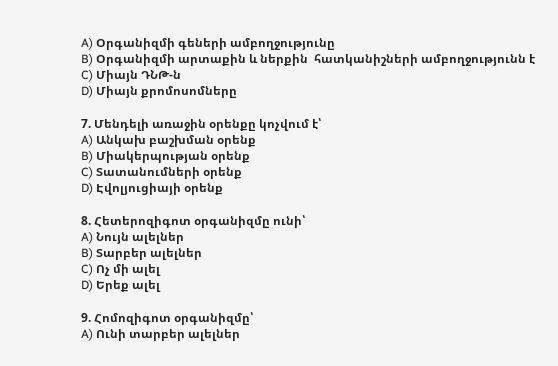A) Օրգանիզմի գեների ամբողջությունը
B) Օրգանիզմի արտաքին և ներքին  հատկանիշների ամբողջությունն է
C) Միայն ԴՆԹ-ն
D) Միայն քրոմոսոմները

7. Մենդելի առաջին օրենքը կոչվում է՝
A) Անկախ բաշխման օրենք
B) Միակերպության օրենք
C) Տատանումների օրենք
D) Էվոլյուցիայի օրենք

8. Հետերոզիգոտ օրգանիզմը ունի՝
A) Նույն ալելներ
B) Տարբեր ալելներ
C) Ոչ մի ալել
D) Երեք ալել

9. Հոմոզիգոտ օրգանիզմը՝
A) Ունի տարբեր ալելներ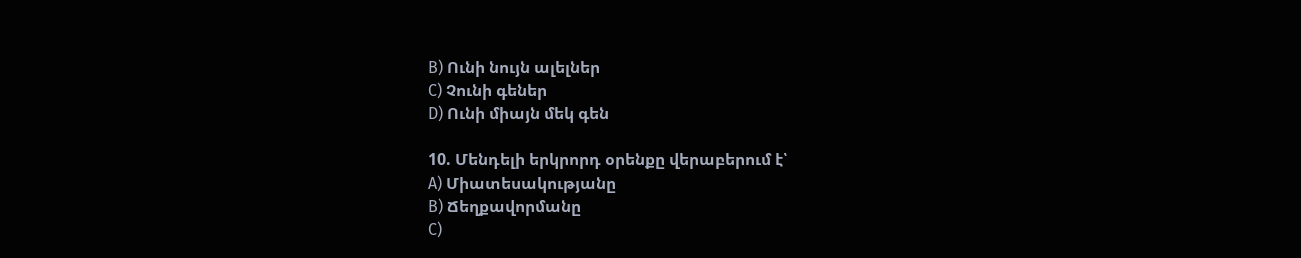B) Ունի նույն ալելներ
C) Չունի գեներ
D) Ունի միայն մեկ գեն

10. Մենդելի երկրորդ օրենքը վերաբերում է՝
A) Միատեսակությանը
B) Ճեղքավորմանը
C)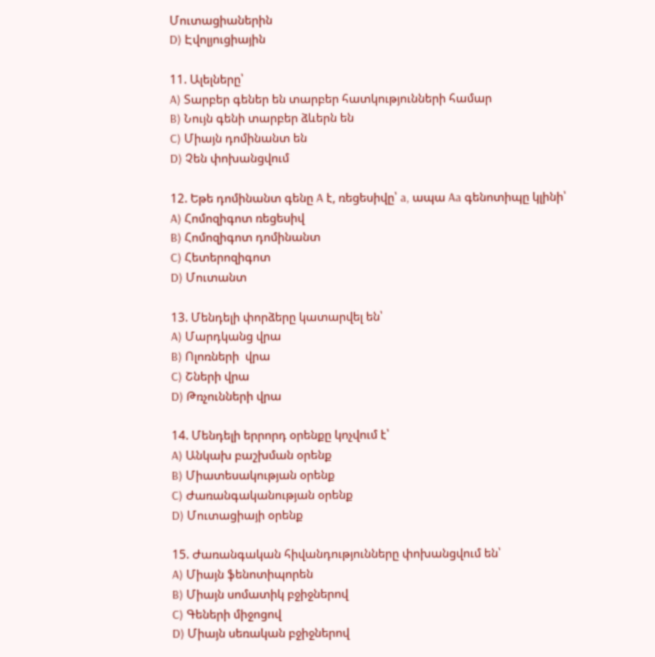Մուտացիաներին
D) Էվոլյուցիային

11. Ալելները՝
A) Տարբեր գեներ են տարբեր հատկությունների համար
B) Նույն գենի տարբեր ձևերն են
C) Միայն դոմինանտ են
D) Չեն փոխանցվում

12. Եթե դոմինանտ գենը A է, ռեցեսիվը՝ a, ապա Aa գենոտիպը կլինի՝
A) Հոմոզիգոտ ռեցեսիվ
B) Հոմոզիգոտ դոմինանտ
C) Հետերոզիգոտ
D) Մուտանտ

13. Մենդելի փորձերը կատարվել են՝
A) Մարդկանց վրա
B) Ոլոռների  վրա
C) Շների վրա
D) Թռչունների վրա

14. Մենդելի երրորդ օրենքը կոչվում է՝
A) Անկախ բաշխման օրենք
B) Միատեսակության օրենք
C) Ժառանգականության օրենք
D) Մուտացիայի օրենք

15. Ժառանգական հիվանդությունները փոխանցվում են՝
A) Միայն ֆենոտիպորեն
B) Միայն սոմատիկ բջիջներով
C) Գեների միջոցով
D) Միայն սեռական բջիջներով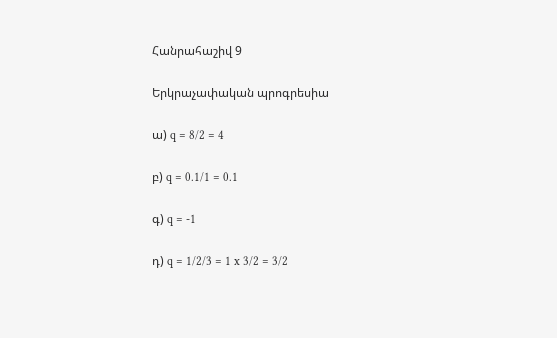Հանրահաշիվ 9

Երկրաչափական պրոգրեսիա

ա) q = 8/2 = 4

բ) q = 0.1/1 = 0.1

գ) q = -1

դ) q = 1/2/3 = 1 x 3/2 = 3/2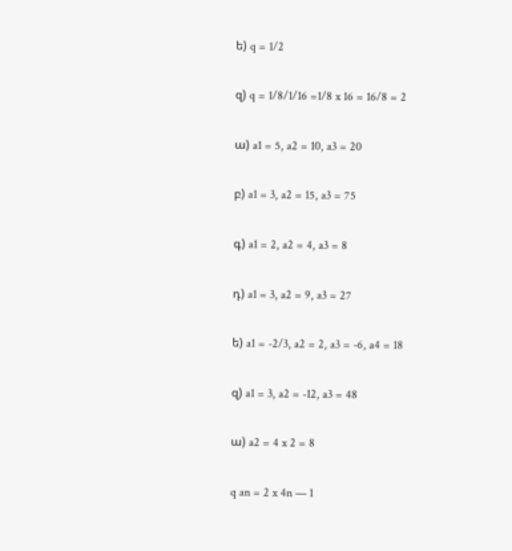ե) q = 1/2

զ) q = 1/8/1/16 =1/8 x 16 = 16/8 = 2

ա) a1 = 5, a2 = 10, a3 = 20

բ) a1 = 3, a2 = 15, a3 = 75

գ) a1 = 2, a2 = 4, a3 = 8

դ) a1 = 3, a2 = 9, a3 = 27

ե) a1 = -2/3, a2 = 2, a3 = -6, a4 = 18

զ) a1 = 3, a2 = -12, a3 = 48

ա) a2 = 4 x 2 = 8

q an = 2 x 4n — 1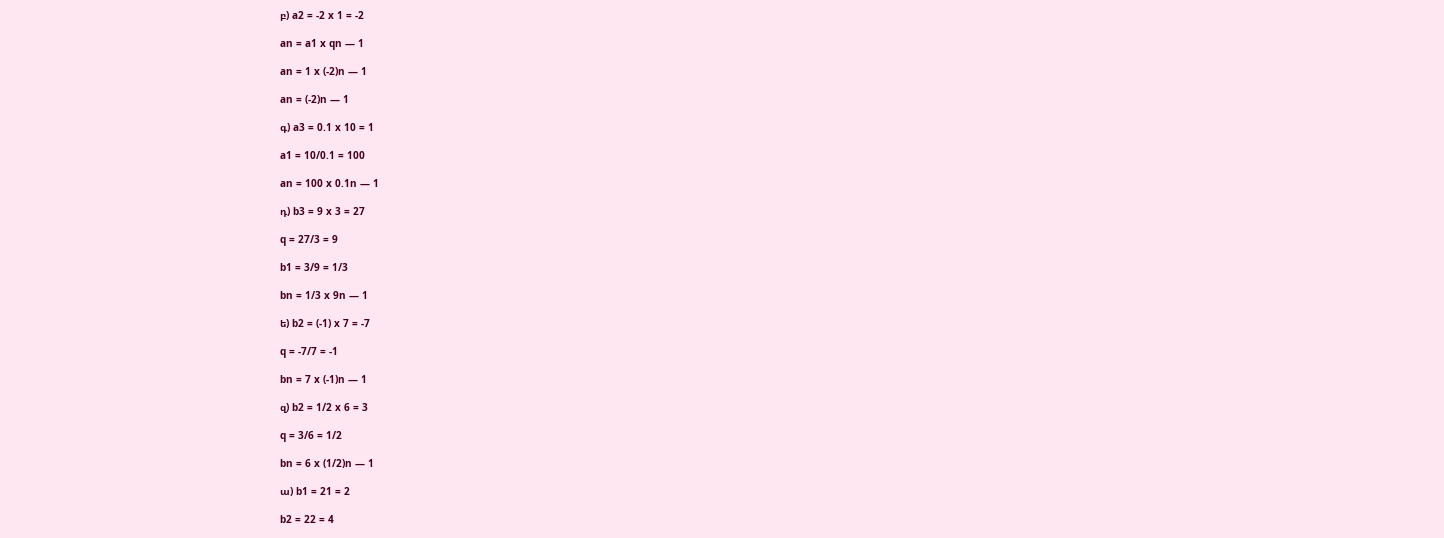բ) a2 = -2 x 1 = -2

an = a1 x qn — 1

an = 1 x (-2)n — 1

an = (-2)n — 1

գ) a3 = 0.1 x 10 = 1

a1 = 10/0.1 = 100

an = 100 x 0.1n — 1

դ) b3 = 9 x 3 = 27

q = 27/3 = 9

b1 = 3/9 = 1/3

bn = 1/3 x 9n — 1

ե) b2 = (-1) x 7 = -7

q = -7/7 = -1

bn = 7 x (-1)n — 1

զ) b2 = 1/2 x 6 = 3

q = 3/6 = 1/2

bn = 6 x (1/2)n — 1

ա) b1 = 21 = 2

b2 = 22 = 4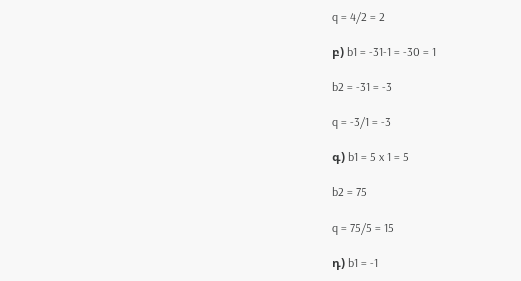q = 4/2 = 2

բ) b1 = -31-1 = -30 = 1

b2 = -31 = -3

q = -3/1 = -3

գ) b1 = 5 x 1 = 5

b2 = 75

q = 75/5 = 15

դ) b1 = -1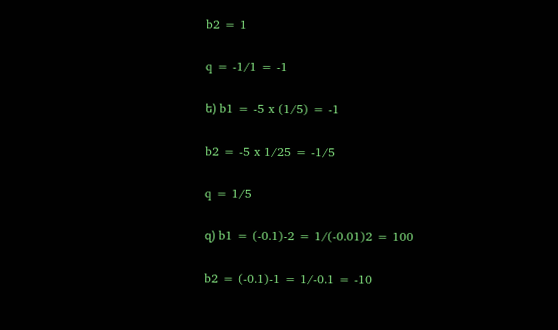b2 = 1

q = -1/1 = -1

ե) b1 = -5 x (1/5) = -1

b2 = -5 x 1/25 = -1/5

q = 1/5

զ) b1 = (-0.1)-2 = 1/(-0.01)2 = 100

b2 = (-0.1)-1 = 1/-0.1 = -10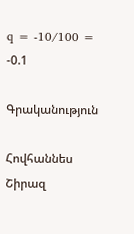q = -10/100 = -0.1

Գրականություն

Հովհաննես Շիրազ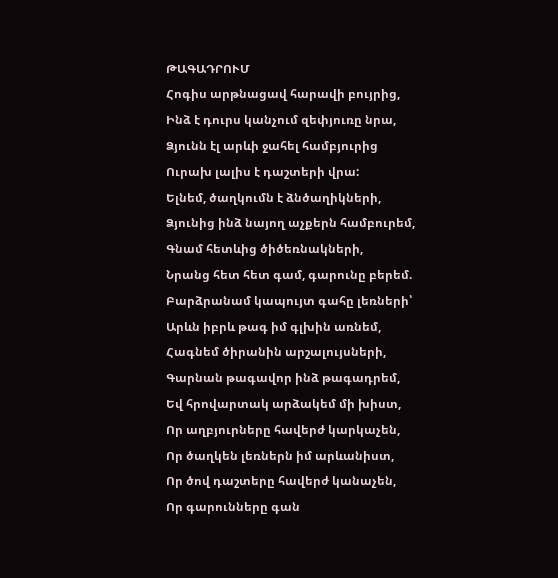ԹԱԳԱԴՐՈՒՄ
Հոգիս արթնացավ հարավի բույրից,
Ինձ է դուրս կանչում զեփյուռը նրա,
Ձյունն էլ արևի ջահել համբյուրից
Ուրախ լալիս է դաշտերի վրա:
Ելնեմ, ծաղկումն է ձնծաղիկների,
Ձյունից ինձ նայող աչքերն համբուրեմ,
Գնամ հետևից ծիծեռնակների,
Նրանց հետ հետ գամ, գարունը բերեմ.
Բարձրանամ կապույտ գահը լեռների՝
Արևն իբրև թագ իմ գլխին առնեմ,
Հագնեմ ծիրանին արշալույսների,
Գարնան թագավոր ինձ թագադրեմ,
Եվ հրովարտակ արձակեմ մի խիստ,
Որ աղբյուրները հավերժ կարկաչեն,
Որ ծաղկեն լեռներն իմ արևանիստ,
Որ ծով դաշտերը հավերժ կանաչեն,
Որ գարունները գան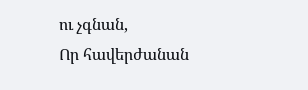ու չգնան,
Որ հավերժանան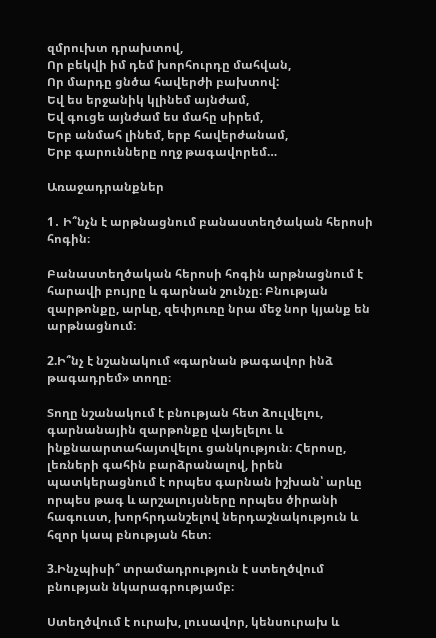զմրուխտ դրախտով,
Որ բեկվի իմ դեմ խորհուրդը մահվան,
Որ մարդը ցնծա հավերժի բախտով:
Եվ ես երջանիկ կլինեմ այնժամ,
Եվ գուցե այնժամ ես մահը սիրեմ,
Երբ անմահ լինեմ, երբ հավերժանամ,
Երբ գարունները ողջ թագավորեմ…

Առաջադրանքներ

1․ Ի՞նչն է արթնացնում բանաստեղծական հերոսի հոգին։

Բանաստեղծական հերոսի հոգին արթնացնում է հարավի բույրը և գարնան շունչը։ Բնության զարթոնքը, արևը, զեփյուռը նրա մեջ նոր կյանք են արթնացնում։

2.Ի՞նչ է նշանակում «գարնան թագավոր ինձ թագադրեմ» տողը։

Տողը նշանակում է բնության հետ ձուլվելու, գարնանային զարթոնքը վայելելու և ինքնաարտահայտվելու ցանկություն։ Հերոսը, լեռների գահին բարձրանալով, իրեն պատկերացնում է որպես գարնան իշխան՝ արևը որպես թագ և արշալույսները որպես ծիրանի հագուստ, խորհրդանշելով ներդաշնակություն և հզոր կապ բնության հետ։

3.Ինչպիսի՞ տրամադրություն է ստեղծվում բնության նկարագրությամբ։

Ստեղծվում է ուրախ, լուսավոր, կենսուրախ և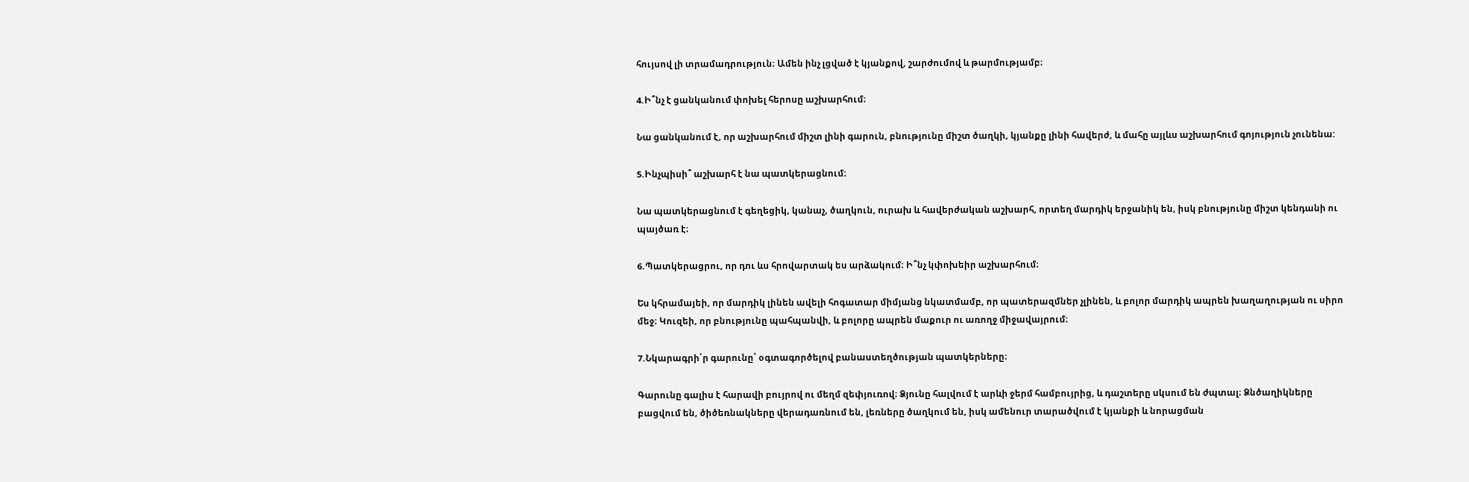հույսով լի տրամադրություն։ Ամեն ինչ լցված է կյանքով, շարժումով և թարմությամբ։

4.Ի՞նչ է ցանկանում փոխել հերոսը աշխարհում։

Նա ցանկանում է, որ աշխարհում միշտ լինի գարուն, բնությունը միշտ ծաղկի, կյանքը լինի հավերժ, և մահը այլևս աշխարհում գոյություն չունենա:

5.Ինչպիսի՞ աշխարհ է նա պատկերացնում։

Նա պատկերացնում է գեղեցիկ, կանաչ, ծաղկուն, ուրախ և հավերժական աշխարհ, որտեղ մարդիկ երջանիկ են, իսկ բնությունը միշտ կենդանի ու պայծառ է։

6.Պատկերացրու, որ դու ևս հրովարտակ ես արձակում։ Ի՞նչ կփոխեիր աշխարհում։

Ես կհրամայեի, որ մարդիկ լինեն ավելի հոգատար միմյանց նկատմամբ, որ պատերազմներ չլինեն, և բոլոր մարդիկ ապրեն խաղաղության ու սիրո մեջ։ Կուզեի, որ բնությունը պահպանվի, և բոլորը ապրեն մաքուր ու առողջ միջավայրում։

7.Նկարագրի՛ր գարունը՝ օգտագործելով բանաստեղծության պատկերները։

Գարունը գալիս է հարավի բույրով ու մեղմ զեփյուռով։ Ձյունը հալվում է արևի ջերմ համբույրից, և դաշտերը սկսում են ժպտալ։ Ձնծաղիկները բացվում են, ծիծեռնակները վերադառնում են, լեռները ծաղկում են, իսկ ամենուր տարածվում է կյանքի և նորացման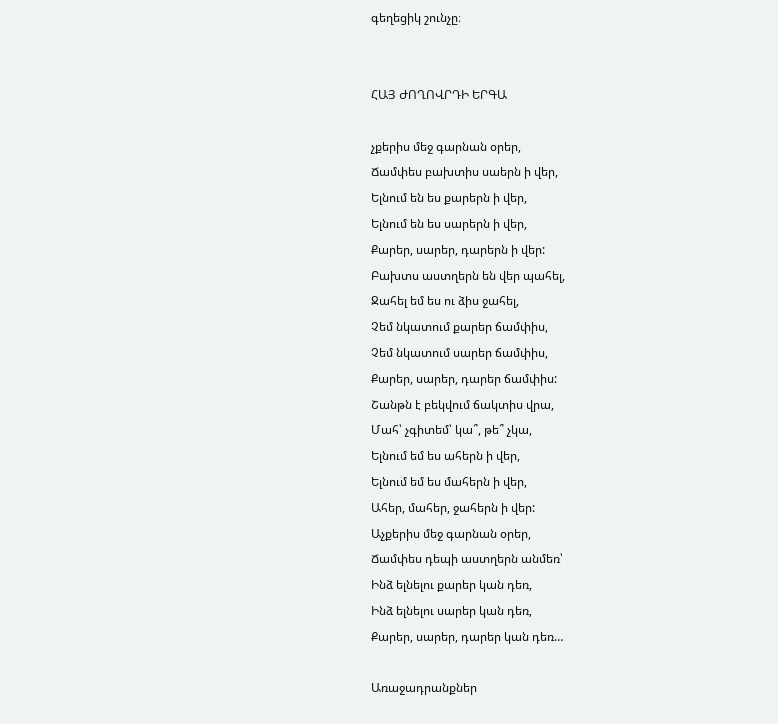գեղեցիկ շունչը։


ՀԱՅ ԺՈՂՈՎՐԴԻ ԵՐԳԱ

չքերիս մեջ գարնան օրեր,
Ճամփես բախտիս սաերն ի վեր,
Ելնում են ես քարերն ի վեր,
Ելնում են ես սարերն ի վեր,
Քարեր, սարեր, դարերն ի վեր:
Բախտս աստղերն են վեր պահել,
Ջահել եմ ես ու ձիս ջահել,
Չեմ նկատում քարեր ճամփիս,
Չեմ նկատում սարեր ճամփիս,
Քարեր, սարեր, դարեր ճամփիս:
Շանթն է բեկվում ճակտիս վրա,
Մահ՝ չգիտեմ՝ կա՞, թե՞ չկա,
Ելնում եմ ես ահերն ի վեր,
Ելնում եմ ես մահերն ի վեր,
Ահեր, մահեր, ջահերն ի վեր:
Աչքերիս մեջ գարնան օրեր,
Ճամփես դեպի աստղերն անմեռ՝
Ինձ ելնելու քարեր կան դեռ,
Ինձ ելնելու սարեր կան դեռ,
Քարեր, սարեր, դարեր կան դեռ…

Առաջադրանքներ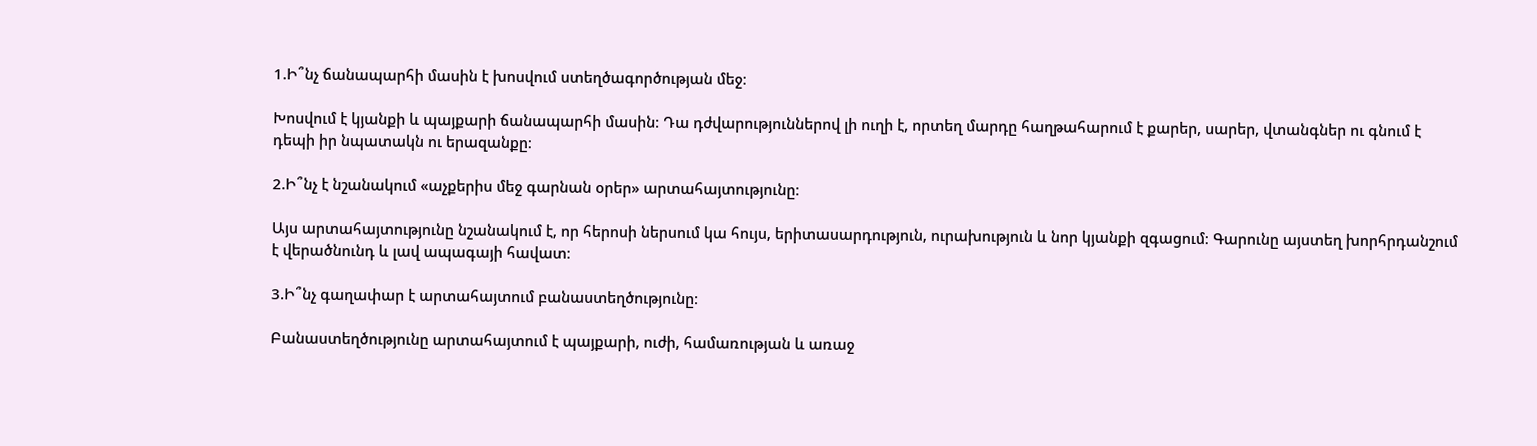1.Ի՞նչ ճանապարհի մասին է խոսվում ստեղծագործության մեջ։

Խոսվում է կյանքի և պայքարի ճանապարհի մասին։ Դա դժվարություններով լի ուղի է, որտեղ մարդը հաղթահարում է քարեր, սարեր, վտանգներ ու գնում է դեպի իր նպատակն ու երազանքը։

2.Ի՞նչ է նշանակում «աչքերիս մեջ գարնան օրեր» արտահայտությունը։

Այս արտահայտությունը նշանակում է, որ հերոսի ներսում կա հույս, երիտասարդություն, ուրախություն և նոր կյանքի զգացում։ Գարունը այստեղ խորհրդանշում է վերածնունդ և լավ ապագայի հավատ։

3.Ի՞նչ գաղափար է արտահայտում բանաստեղծությունը։

Բանաստեղծությունը արտահայտում է պայքարի, ուժի, համառության և առաջ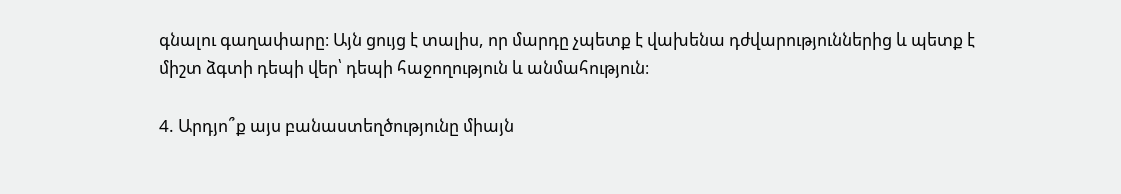գնալու գաղափարը։ Այն ցույց է տալիս, որ մարդը չպետք է վախենա դժվարություններից և պետք է միշտ ձգտի դեպի վեր՝ դեպի հաջողություն և անմահություն։

4. Արդյո՞ք այս բանաստեղծությունը միայն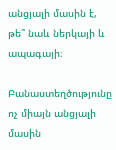անցյալի մասին է, թե՞ նաև ներկայի և ապագայի։

Բանաստեղծությունը ոչ միայն անցյալի մասին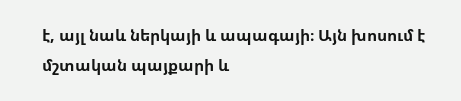է, այլ նաև ներկայի և ապագայի։ Այն խոսում է մշտական պայքարի և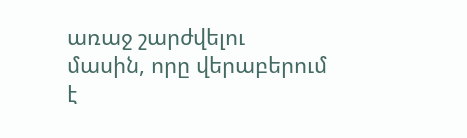առաջ շարժվելու մասին, որը վերաբերում է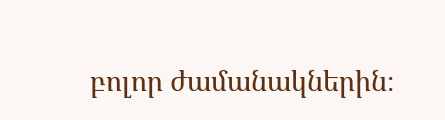բոլոր ժամանակներին։